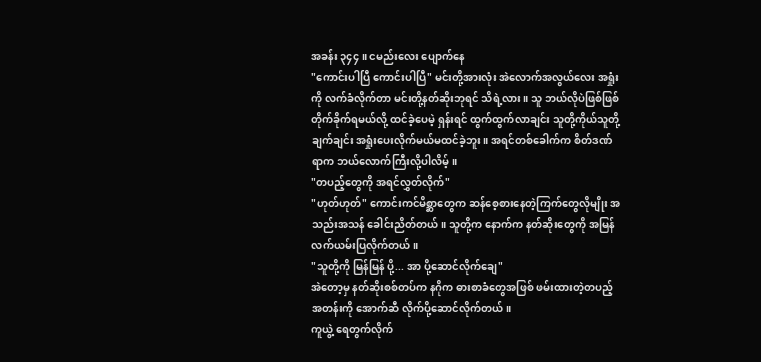အခန်း ၃၄၄ ။ ငမည်းလေး ပျောက်နေ
"ကောင်းပါပြီ ကောင်းပါပြီ" မင်းတို့အားလုံး အဲလောက်အလွယ်လေး အရှုံးကို လက်ခံလိုက်တာ မင်းတို့နတ်ဆိုးဘုရင် သိရဲ့လား။ သူ ဘယ်လိုပဲဖြစ်ဖြစ် တိုက်ခိုက်ရမယ်လို့ ထင်ခဲ့ပေမဲ့ ရှန်းရင် ထွက်ထွက်လာချင်း သူတို့ကိုယ်သူတို့ ချက်ချင်း အရှုံးပေးလိုက်မယ်မထင်ခဲ့ဘူး။ အရင်တစ်ခေါက်က စိတ်ဒဏ်ရာက ဘယ်လောက်ကြီးလို့ပါလိမ့်။
"တပည့်တွေကို အရင်လွှတ်လိုက်"
"ဟုတ်ဟုတ်" ကောင်းကင်မိစ္ဆာတွေက ဆန်စေ့စားနေတဲ့ကြက်တွေလိုမျိုး အသည်းအသန် ခေါင်းညိတ်တယ်။ သူတို့က နောက်က နတ်ဆိုးတွေကို အမြန်လက်ယမ်းပြလိုက်တယ်။
"သူတို့ကို မြန်မြန် ပို့... အာ ပို့ဆောင်လိုက်ချေ"
အဲတော့မှ နတ်ဆိုးစစ်တပ်က နဂိုက ဓားစာခံတွေအဖြစ် ဖမ်းထားတဲ့တပည့်အတန်းကို အောက်ဆီ လိုက်ပို့ဆောင်လိုက်တယ်။
ကူယွဲ့ ရေတွက်လိုက်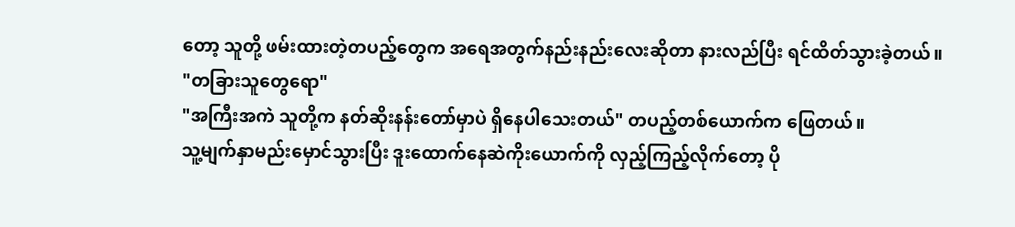တော့ သူတို့ ဖမ်းထားတဲ့တပည့်တွေက အရေအတွက်နည်းနည်းလေးဆိုတာ နားလည်ပြီး ရင်ထိတ်သွားခဲ့တယ်။
"တခြားသူတွေရော"
"အကြီးအကဲ သူတို့က နတ်ဆိုးနန်းတော်မှာပဲ ရှိနေပါသေးတယ်" တပည့်တစ်ယောက်က ဖြေတယ်။
သူ့မျက်နှာမည်းမှောင်သွားပြီး ဒူးထောက်နေဆဲကိုးယောက်ကို လှည့်ကြည့်လိုက်တော့ ပို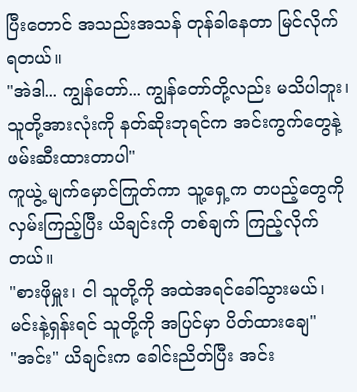ပြီးတောင် အသည်းအသန် တုန်ခါနေတာ မြင်လိုက်ရတယ်။
"အဲဒါ... ကျွန်တော်... ကျွန်တော်တို့လည်း မသိပါဘူး၊ သူတို့အားလုံးကို နတ်ဆိုးဘုရင်က အင်းကွက်တွေနဲ့ ဖမ်းဆီးထားတာပါ"
ကူယွဲ့ မျက်မှောင်ကြုတ်ကာ သူ့ရှေ့က တပည့်တွေကို လှမ်းကြည့်ပြီး ယိချင်းကို တစ်ချက် ကြည့်လိုက်တယ်။
"စားဖိုမှူး၊ ငါ သူတို့ကို အထဲအရင်ခေါ်သွားမယ်၊ မင်းနဲ့ရှန်းရင် သူတို့ကို အပြင်မှာ ပိတ်ထားချေ"
"အင်း" ယိချင်းက ခေါင်းညိတ်ပြီး အင်း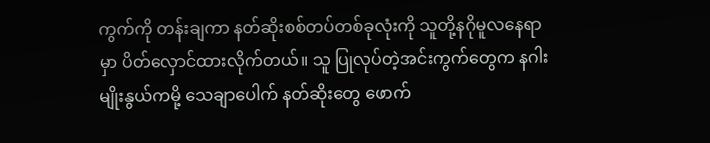ကွက်ကို တန်းချကာ နတ်ဆိုးစစ်တပ်တစ်ခုလုံးကို သူတို့နဂိုမူလနေရာမှာ ပိတ်လှောင်ထားလိုက်တယ်။ သူ ပြုလုပ်တဲ့အင်းကွက်တွေက နဂါးမျိုးနွယ်ကမို့ သေချာပေါက် နတ်ဆိုးတွေ ဖောက်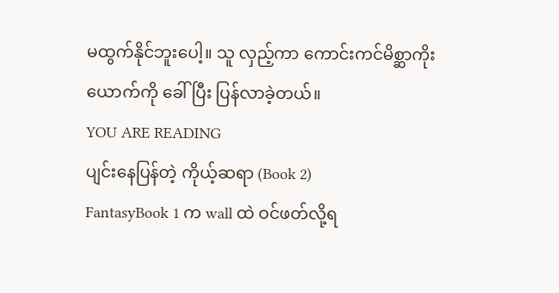မထွက်နိုင်ဘူးပေါ့။ သူ လှည့်ကာ ကောင်းကင်မိစ္ဆာကိုးယောက်ကို ခေါ်ပြီး ပြန်လာခဲ့တယ်။
YOU ARE READING
ပျင်းနေပြန်တဲ့ ကိုယ့်ဆရာ (Book 2)
FantasyBook 1 က wall ထဲ ဝင်ဖတ်လို့ရ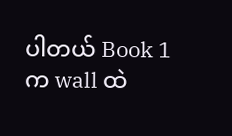ပါတယ် Book 1 က wall ထဲ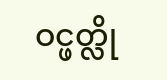ဝင္ဖတ္လို